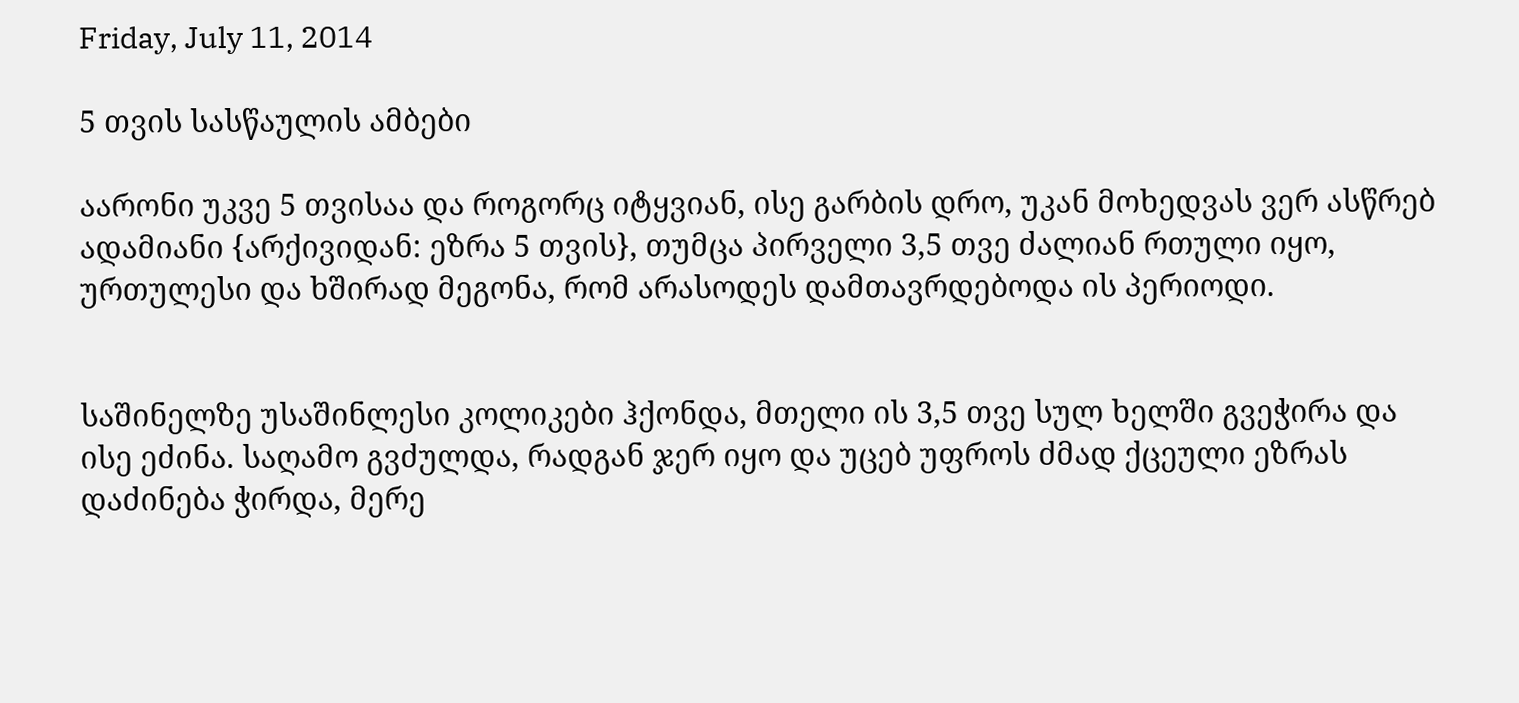Friday, July 11, 2014

5 თვის სასწაულის ამბები

აარონი უკვე 5 თვისაა და როგორც იტყვიან, ისე გარბის დრო, უკან მოხედვას ვერ ასწრებ ადამიანი {არქივიდან: ეზრა 5 თვის}, თუმცა პირველი 3,5 თვე ძალიან რთული იყო, ურთულესი და ხშირად მეგონა, რომ არასოდეს დამთავრდებოდა ის პერიოდი.


საშინელზე უსაშინლესი კოლიკები ჰქონდა, მთელი ის 3,5 თვე სულ ხელში გვეჭირა და ისე ეძინა. საღამო გვძულდა, რადგან ჯერ იყო და უცებ უფროს ძმად ქცეული ეზრას დაძინება ჭირდა, მერე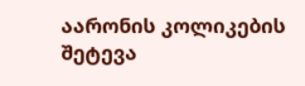აარონის კოლიკების შეტევა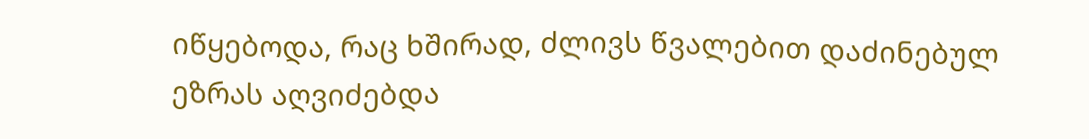იწყებოდა, რაც ხშირად, ძლივს წვალებით დაძინებულ ეზრას აღვიძებდა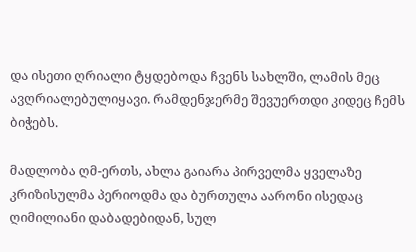და ისეთი ღრიალი ტყდებოდა ჩვენს სახლში, ლამის მეც ავღრიალებულიყავი. რამდენჯერმე შევუერთდი კიდეც ჩემს ბიჭებს.

მადლობა ღმ-ერთს, ახლა გაიარა პირველმა ყველაზე კრიზისულმა პერიოდმა და ბურთულა აარონი ისედაც ღიმილიანი დაბადებიდან, სულ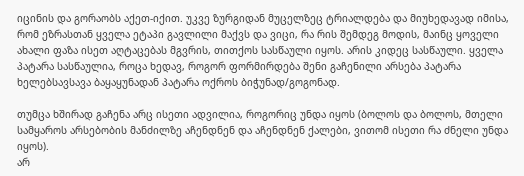იცინის და გორაობს აქეთ-იქით. უკვე ზურგიდან მუცელზეც ტრიალდება და მიუხედავად იმისა, რომ ეზრასთან ყველა ეტაპი გავლილი მაქვს და ვიცი, რა რის შემდეგ მოდის, მაინც ყოველი ახალი ფაზა ისეთ აღტაცებას მგვრის, თითქოს სასწაული იყოს. არის კიდეც სასწაული. ყველა პატარა სასწაულია, როცა ხედავ, როგორ ფორმირდება შენი გაჩენილი არსება პატარა ხელებსავსავა ბაყაყუნადან პატარა ოქროს ბიჭუნად/გოგონად.

თუმცა ხშირად გაჩენა არც ისეთი ადვილია, როგორიც უნდა იყოს (ბოლოს და ბოლოს, მთელი სამყაროს არსებობის მანძილზე აჩენდნენ და აჩენდნენ ქალები, ვითომ ისეთი რა ძნელი უნდა იყოს).
არ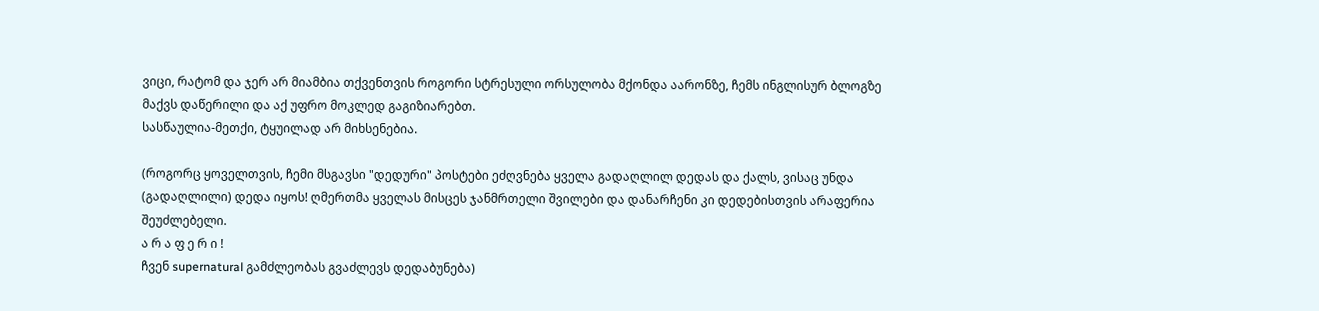ვიცი, რატომ და ჯერ არ მიამბია თქვენთვის როგორი სტრესული ორსულობა მქონდა აარონზე, ჩემს ინგლისურ ბლოგზე მაქვს დაწერილი და აქ უფრო მოკლედ გაგიზიარებთ.
სასწაულია-მეთქი, ტყუილად არ მიხსენებია.

(როგორც ყოველთვის, ჩემი მსგავსი "დედური" პოსტები ეძღვნება ყველა გადაღლილ დედას და ქალს, ვისაც უნდა (გადაღლილი) დედა იყოს! ღმერთმა ყველას მისცეს ჯანმრთელი შვილები და დანარჩენი კი დედებისთვის არაფერია შეუძლებელი.
ა რ ა ფ ე რ ი !
ჩვენ supernatural გამძლეობას გვაძლევს დედაბუნება)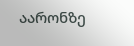აარონზე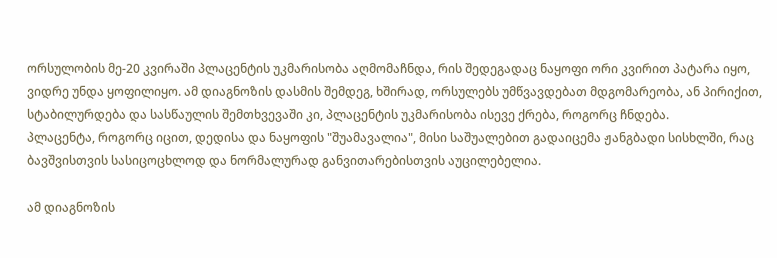ორსულობის მე-20 კვირაში პლაცენტის უკმარისობა აღმომაჩნდა, რის შედეგადაც ნაყოფი ორი კვირით პატარა იყო, ვიდრე უნდა ყოფილიყო. ამ დიაგნოზის დასმის შემდეგ, ხშირად, ორსულებს უმწვავდებათ მდგომარეობა, ან პირიქით, სტაბილურდება და სასწაულის შემთხვევაში კი, პლაცენტის უკმარისობა ისევე ქრება, როგორც ჩნდება.
პლაცენტა, როგორც იცით, დედისა და ნაყოფის "შუამავალია", მისი საშუალებით გადაიცემა ჟანგბადი სისხლში, რაც ბავშვისთვის სასიცოცხლოდ და ნორმალურად განვითარებისთვის აუცილებელია.

ამ დიაგნოზის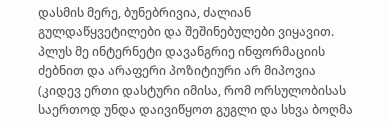დასმის მერე, ბუნებრივია, ძალიან გულდაწყვეტილები და შეშინებულები ვიყავით. პლუს მე ინტერნეტი დავანგრიე ინფორმაციის ძებნით და არაფერი პოზიტიური არ მიპოვია (კიდევ ერთი დასტური იმისა, რომ ორსულობისას საერთოდ უნდა დაივიწყოთ გუგლი და სხვა ბოღმა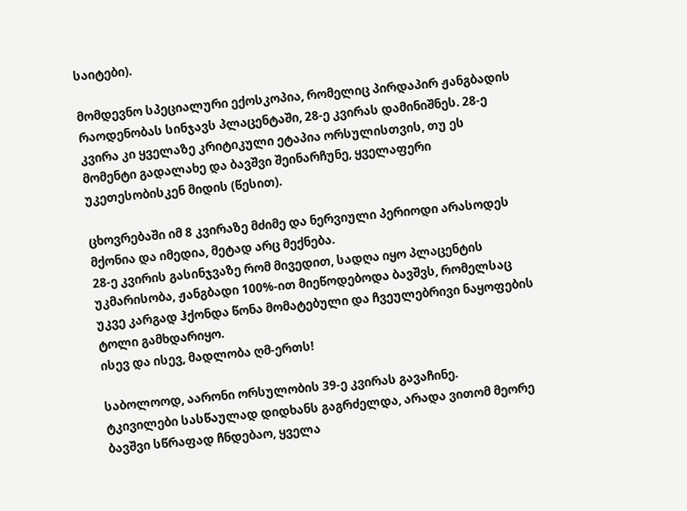საიტები).

მომდევნო სპეციალური ექოსკოპია, რომელიც პირდაპირ ჟანგბადის რაოდენობას სინჯავს პლაცენტაში, 28-ე კვირას დამინიშნეს. 28-ე კვირა კი ყველაზე კრიტიკული ეტაპია ორსულისთვის, თუ ეს მომენტი გადალახე და ბავშვი შეინარჩუნე, ყველაფერი უკეთესობისკენ მიდის (წესით).

ცხოვრებაში იმ 8 კვირაზე მძიმე და ნერვიული პერიოდი არასოდეს მქონია და იმედია, მეტად არც მექნება.
28-ე კვირის გასინჯვაზე რომ მივედით, სადღა იყო პლაცენტის უკმარისობა, ჟანგბადი 100%-ით მიეწოდებოდა ბავშვს, რომელსაც უკვე კარგად ჰქონდა წონა მომატებული და ჩვეულებრივი ნაყოფების ტოლი გამხდარიყო.
ისევ და ისევ, მადლობა ღმ-ერთს!

საბოლოოდ, აარონი ორსულობის 39-ე კვირას გავაჩინე.
ტკივილები სასწაულად დიდხანს გაგრძელდა, არადა ვითომ მეორე ბავშვი სწრაფად ჩნდებაო, ყველა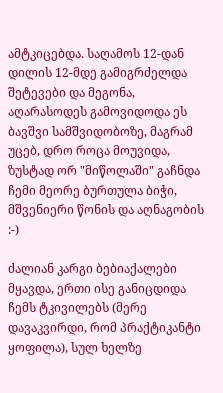ამტკიცებდა. საღამოს 12-დან დილის 12-მდე გამიგრძელდა შეტევები და მეგონა, აღარასოდეს გამოვიდოდა ეს ბავშვი სამშვიდობოზე, მაგრამ უცებ, დრო როცა მოუვიდა, ზუსტად ორ "მიწოლაში" გაჩნდა ჩემი მეორე ბურთულა ბიჭი, მშვენიერი წონის და აღნაგობის :-)

ძალიან კარგი ბებიაქალები მყავდა, ერთი ისე განიცდიდა ჩემს ტკივილებს (მერე დავაკვირდი, რომ პრაქტიკანტი ყოფილა), სულ ხელზე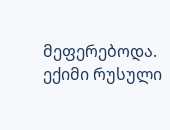მეფერებოდა.
ექიმი რუსული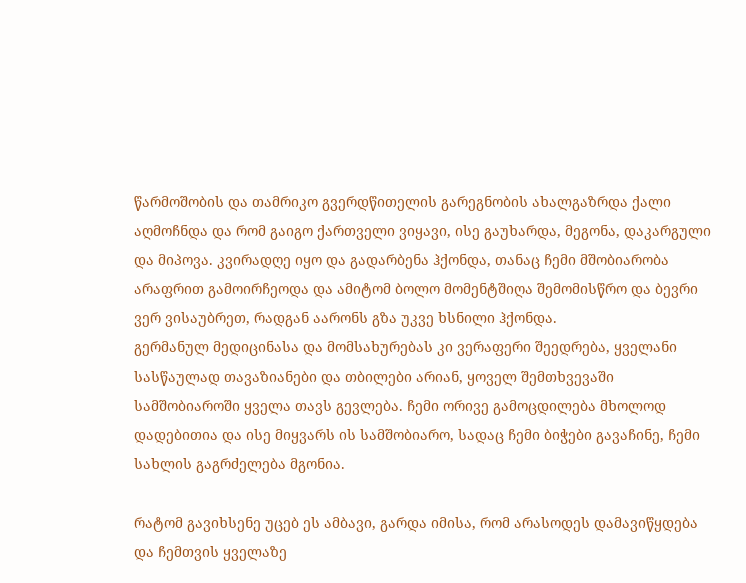წარმოშობის და თამრიკო გვერდწითელის გარეგნობის ახალგაზრდა ქალი აღმოჩნდა და რომ გაიგო ქართველი ვიყავი, ისე გაუხარდა, მეგონა, დაკარგული და მიპოვა. კვირადღე იყო და გადარბენა ჰქონდა, თანაც ჩემი მშობიარობა არაფრით გამოირჩეოდა და ამიტომ ბოლო მომენტშიღა შემომისწრო და ბევრი ვერ ვისაუბრეთ, რადგან აარონს გზა უკვე ხსნილი ჰქონდა.
გერმანულ მედიცინასა და მომსახურებას კი ვერაფერი შეედრება, ყველანი სასწაულად თავაზიანები და თბილები არიან, ყოველ შემთხვევაში სამშობიაროში ყველა თავს გევლება. ჩემი ორივე გამოცდილება მხოლოდ დადებითია და ისე მიყვარს ის სამშობიარო, სადაც ჩემი ბიჭები გავაჩინე, ჩემი სახლის გაგრძელება მგონია.

რატომ გავიხსენე უცებ ეს ამბავი, გარდა იმისა, რომ არასოდეს დამავიწყდება და ჩემთვის ყველაზე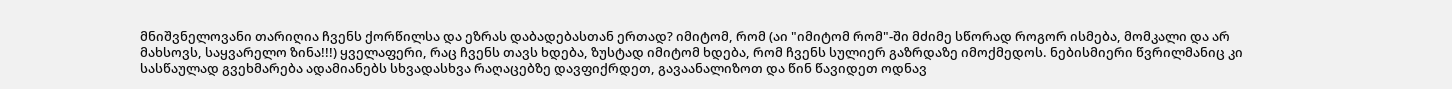მნიშვნელოვანი თარიღია ჩვენს ქორწილსა და ეზრას დაბადებასთან ერთად? იმიტომ, რომ (აი "იმიტომ რომ"-ში მძიმე სწორად როგორ ისმება, მომკალი და არ მახსოვს, საყვარელო ზინა!!!) ყველაფერი, რაც ჩვენს თავს ხდება, ზუსტად იმიტომ ხდება, რომ ჩვენს სულიერ გაზრდაზე იმოქმედოს. ნებისმიერი წვრილმანიც კი სასწაულად გვეხმარება ადამიანებს სხვადასხვა რაღაცებზე დავფიქრდეთ, გავაანალიზოთ და წინ წავიდეთ ოდნავ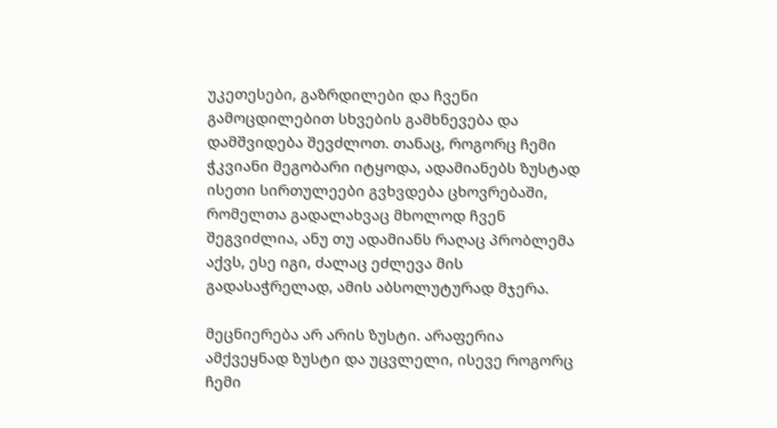უკეთესები, გაზრდილები და ჩვენი გამოცდილებით სხვების გამხნევება და დამშვიდება შევძლოთ. თანაც, როგორც ჩემი ჭკვიანი მეგობარი იტყოდა, ადამიანებს ზუსტად ისეთი სირთულეები გვხვდება ცხოვრებაში, რომელთა გადალახვაც მხოლოდ ჩვენ შეგვიძლია, ანუ თუ ადამიანს რაღაც პრობლემა აქვს, ესე იგი, ძალაც ეძლევა მის გადასაჭრელად, ამის აბსოლუტურად მჯერა.

მეცნიერება არ არის ზუსტი. არაფერია ამქვეყნად ზუსტი და უცვლელი, ისევე როგორც ჩემი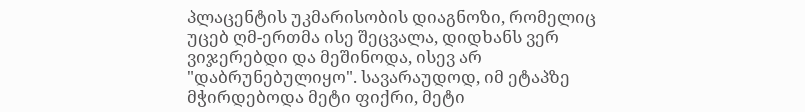პლაცენტის უკმარისობის დიაგნოზი, რომელიც უცებ ღმ-ერთმა ისე შეცვალა, დიდხანს ვერ ვიჯერებდი და მეშინოდა, ისევ არ "დაბრუნებულიყო". სავარაუდოდ, იმ ეტაპზე მჭირდებოდა მეტი ფიქრი, მეტი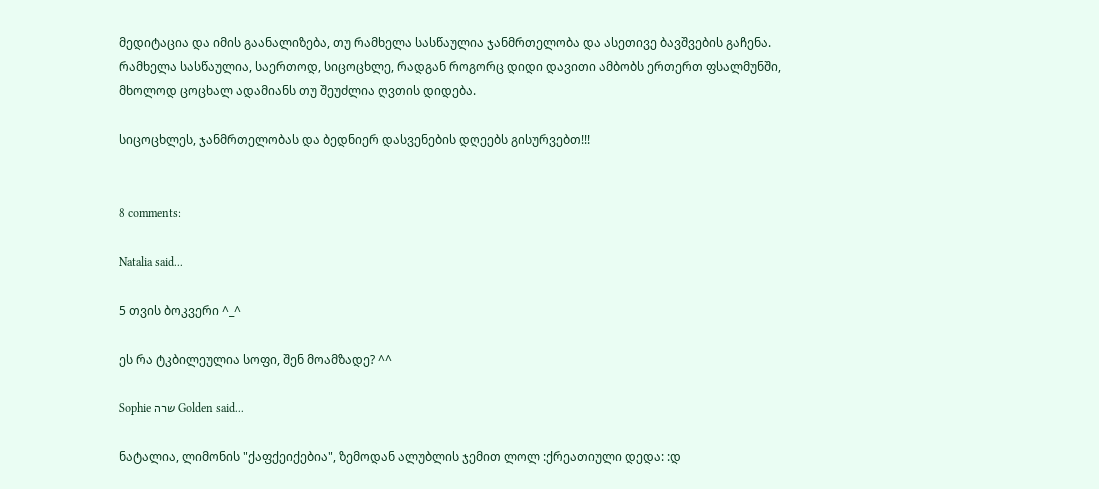მედიტაცია და იმის გაანალიზება, თუ რამხელა სასწაულია ჯანმრთელობა და ასეთივე ბავშვების გაჩენა. რამხელა სასწაულია, საერთოდ, სიცოცხლე, რადგან როგორც დიდი დავითი ამბობს ერთერთ ფსალმუნში, მხოლოდ ცოცხალ ადამიანს თუ შეუძლია ღვთის დიდება.

სიცოცხლეს, ჯანმრთელობას და ბედნიერ დასვენების დღეებს გისურვებთ!!!


8 comments:

Natalia said...

5 თვის ბოკვერი ^_^

ეს რა ტკბილეულია სოფი, შენ მოამზადე? ^^

Sophie שרה Golden said...

ნატალია, ლიმონის "ქაფქეიქებია", ზემოდან ალუბლის ჯემით ლოლ :ქრეათიული დედა: :დ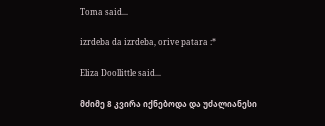Toma said...

izrdeba da izrdeba, orive patara :*

Eliza Doollittle said...

მძიმე 8 კვირა იქნებოდა და უძალიანესი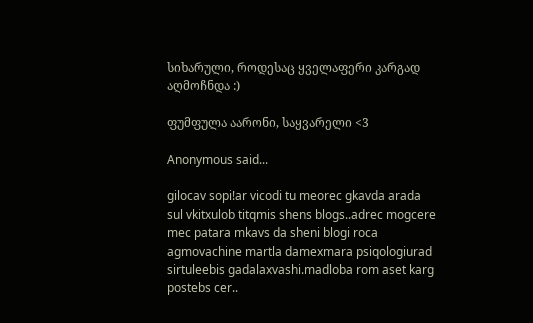სიხარული, როდესაც ყველაფერი კარგად აღმოჩნდა :)

ფუმფულა აარონი, საყვარელი <3

Anonymous said...

gilocav sopi!ar vicodi tu meorec gkavda arada sul vkitxulob titqmis shens blogs..adrec mogcere mec patara mkavs da sheni blogi roca agmovachine martla damexmara psiqologiurad sirtuleebis gadalaxvashi.madloba rom aset karg postebs cer..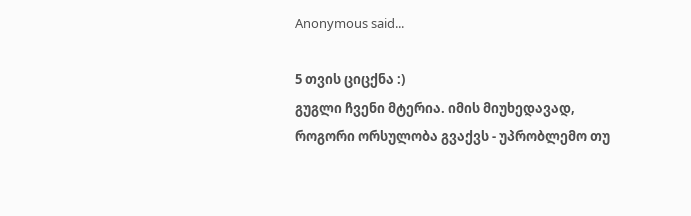Anonymous said...

5 თვის ციცქნა :)
გუგლი ჩვენი მტერია. იმის მიუხედავად, როგორი ორსულობა გვაქვს - უპრობლემო თუ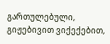გართულებული, გიჟებივით ვიქექებით,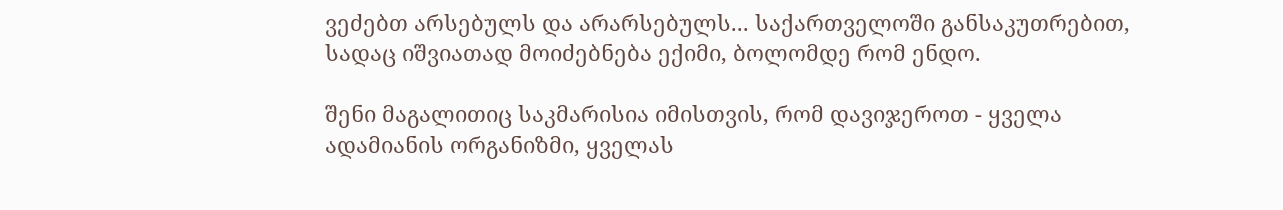ვეძებთ არსებულს და არარსებულს... საქართველოში განსაკუთრებით, სადაც იშვიათად მოიძებნება ექიმი, ბოლომდე რომ ენდო.

შენი მაგალითიც საკმარისია იმისთვის, რომ დავიჯეროთ - ყველა ადამიანის ორგანიზმი, ყველას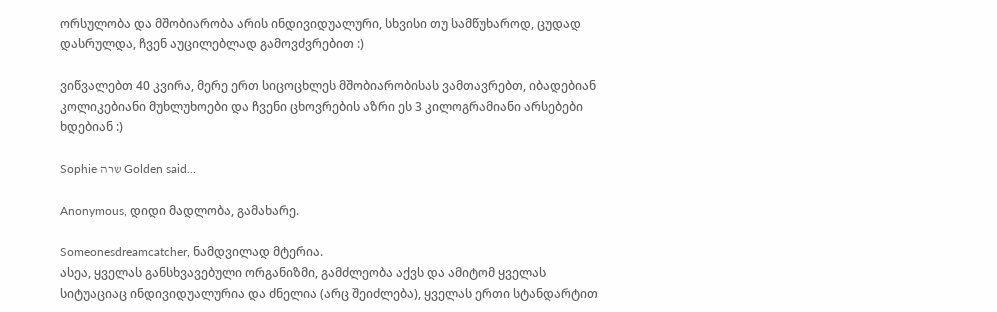ორსულობა და მშობიარობა არის ინდივიდუალური, სხვისი თუ სამწუხაროდ, ცუდად დასრულდა, ჩვენ აუცილებლად გამოვძვრებით :)

ვიწვალებთ 40 კვირა, მერე ერთ სიცოცხლეს მშობიარობისას ვამთავრებთ, იბადებიან კოლიკებიანი მუხლუხოები და ჩვენი ცხოვრების აზრი ეს 3 კილოგრამიანი არსებები ხდებიან :)

Sophie שרה Golden said...

Anonymous, დიდი მადლობა, გამახარე.

Someonesdreamcatcher, ნამდვილად მტერია.
ასეა, ყველას განსხვავებული ორგანიზმი, გამძლეობა აქვს და ამიტომ ყველას სიტუაციაც ინდივიდუალურია და ძნელია (არც შეიძლება), ყველას ერთი სტანდარტით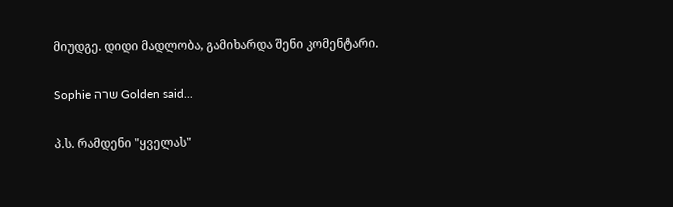მიუდგე. დიდი მადლობა, გამიხარდა შენი კომენტარი.

Sophie שרה Golden said...

პ.ს. რამდენი "ყველას"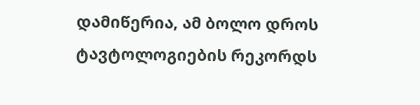დამიწერია, ამ ბოლო დროს ტავტოლოგიების რეკორდს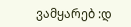ვამყარებ :დ